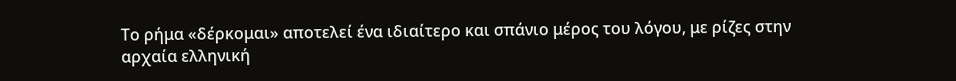Το ρήμα «δέρκομαι» αποτελεί ένα ιδιαίτερο και σπάνιο μέρος του λόγου, με ρίζες στην αρχαία ελληνική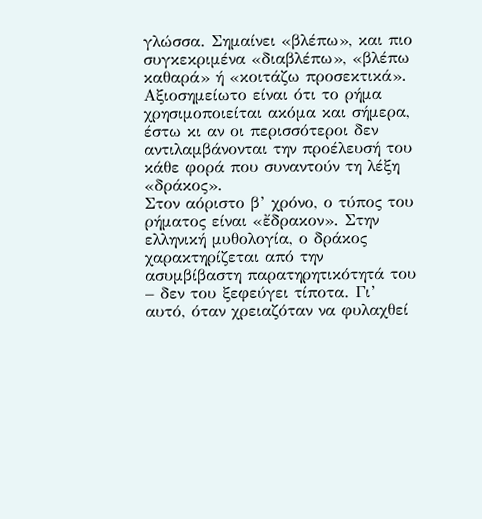γλώσσα. Σημαίνει «βλέπω», και πιο συγκεκριμένα «διαβλέπω», «βλέπω καθαρά» ή «κοιτάζω προσεκτικά».
Αξιοσημείωτο είναι ότι το ρήμα χρησιμοποιείται ακόμα και σήμερα, έστω κι αν οι περισσότεροι δεν αντιλαμβάνονται την προέλευσή του κάθε φορά που συναντούν τη λέξη «δράκος».
Στον αόριστο β’ χρόνο, ο τύπος του ρήματος είναι «ἔδρακον». Στην ελληνική μυθολογία, ο δράκος χαρακτηρίζεται από την ασυμβίβαστη παρατηρητικότητά του – δεν του ξεφεύγει τίποτα. Γι’ αυτό, όταν χρειαζόταν να φυλαχθεί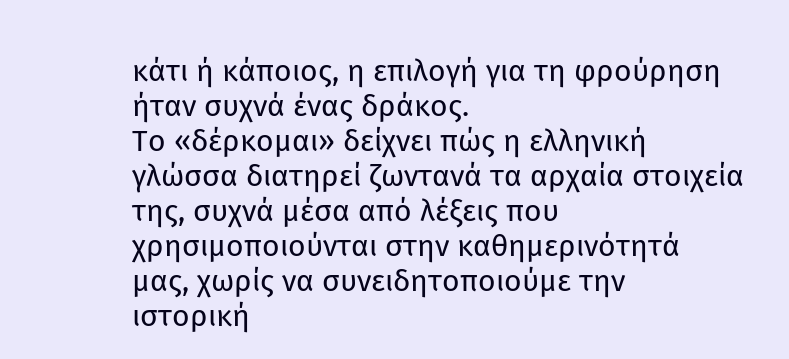κάτι ή κάποιος, η επιλογή για τη φρούρηση ήταν συχνά ένας δράκος.
Το «δέρκομαι» δείχνει πώς η ελληνική γλώσσα διατηρεί ζωντανά τα αρχαία στοιχεία της, συχνά μέσα από λέξεις που χρησιμοποιούνται στην καθημερινότητά μας, χωρίς να συνειδητοποιούμε την ιστορική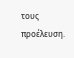τους προέλευση.